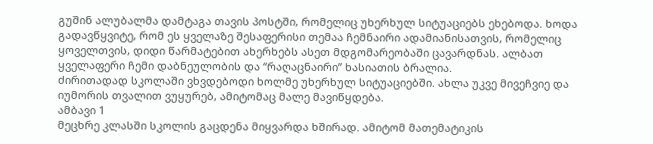გუშინ ალუბალმა დამტაგა თავის პოსტში, რომელიც უხერხულ სიტუაციებს ეხებოდა. ხოდა გადავწყვიტე, რომ ეს ყველაზე შესაფერისი თემაა ჩემნაირი ადამიანისათვის, რომელიც ყოველთვის, დიდი წარმატებით ახერხებს ასეთ მდგომარეობაში ცავარდნას. ალბათ ყველაფერი ჩემი დაბნეულობის და “რაღაცნაირი” ხასიათის ბრალია.
ძირითადად სკოლაში ვხვდებოდი ხოლმე უხერხულ სიტუაციებში. ახლა უკვე მივეჩვიე და იუმორის თვალით ვუყურებ, ამიტომაც მალე მავიწყდება.
ამბავი 1
მეცხრე კლასში სკოლის გაცდენა მიყვარდა ხშირად. ამიტომ მათემატიკის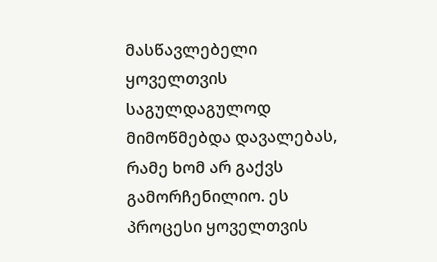მასწავლებელი ყოველთვის საგულდაგულოდ მიმოწმებდა დავალებას, რამე ხომ არ გაქვს გამორჩენილიო. ეს პროცესი ყოველთვის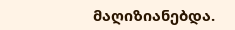მაღიზიანებდა.